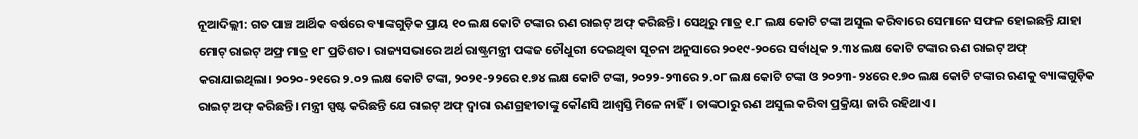ନୂଆଦିଲ୍ଲୀ: ଗତ ପାଞ୍ଚ ଆର୍ଥିକ ବର୍ଷରେ ବ୍ୟାଙ୍କଗୁଡ଼ିକ ପ୍ରାୟ ୧୦ ଲକ୍ଷ କୋଟି ଟଙ୍କାର ଋଣ ରାଇଟ୍ ଅଫ୍ କରିଛନ୍ତି। ସେଥିରୁ ମାତ୍ର ୧.୮ ଲକ୍ଷ କୋଟି ଟଙ୍କା ଅସୁଲ କରିବାରେ ସେମାନେ ସଫଳ ହୋଇଛନ୍ତି ଯାହା ମୋଟ୍ ରାଇଟ୍ ଅଫ୍ର ମାତ୍ର ୧୮ ପ୍ରତିଶତ। ରାଜ୍ୟସଭାରେ ଅର୍ଥ ରାଷ୍ଟ୍ରମନ୍ତ୍ରୀ ପଙ୍କଜ ଚୌଧୁରୀ ଦେଇଥିବା ସୂଚନା ଅନୁସାରେ ୨୦୧୯-୨୦ରେ ସର୍ବାଧିକ ୨.୩୪ ଲକ୍ଷ କୋଟି ଟଙ୍କାର ଋଣ ରାଇଟ୍ ଅଫ୍ କରାଯାଇଥିଲା। ୨୦୨୦-୨୧ରେ ୨.୦୨ ଲକ୍ଷ କୋଟି ଟଙ୍କା, ୨୦୨୧-୨୨ରେ ୧.୭୪ ଲକ୍ଷ କୋଟି ଟଙ୍କା, ୨୦୨୨-୨୩ରେ ୨.୦୮ ଲକ୍ଷ କୋଟି ଟଙ୍କା ଓ ୨୦୨୩-୨୪ରେ ୧.୭୦ ଲକ୍ଷ କୋଟି ଟଙ୍କାର ଋଣକୁ ବ୍ୟାଙ୍କଗୁଡ଼ିକ ରାଇଟ୍ ଅଫ୍ କରିଛନ୍ତି। ମନ୍ତ୍ରୀ ସ୍ପଷ୍ଟ କରିଛନ୍ତି ଯେ ରାଇଟ୍ ଅଫ୍ ଦ୍ବାରା ଋଣଗ୍ରହୀତାଙ୍କୁ କୌଣସି ଆଶ୍ବସ୍ତି ମିଳେ ନାହିଁ। ତାଙ୍କଠାରୁ ଋଣ ଅସୁଲ କରିବା ପ୍ରକ୍ରିୟା ଜାରି ରହିଥାଏ।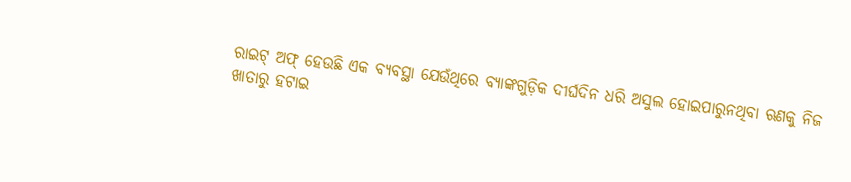ରାଇଟ୍ ଅଫ୍ ହେଉଛି ଏକ ବ୍ୟବସ୍ଥା ଯେଉଁଥିରେ ବ୍ୟାଙ୍କଗୁଡ଼ିକ ଦୀର୍ଘଦିନ ଧରି ଅସୁଲ ହୋଇପାରୁନଥିବା ଋଣକୁ ନିଜ ଖାତାରୁ ହଟାଇ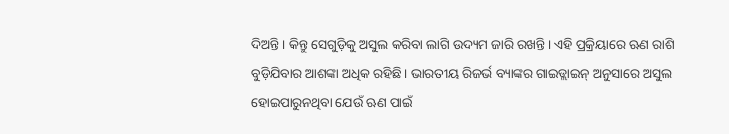ଦିଅନ୍ତି। କିନ୍ତୁ ସେଗୁଡ଼ିକୁ ଅସୁଲ କରିବା ଲାଗି ଉଦ୍ୟମ ଜାରି ରଖନ୍ତି। ଏହି ପ୍ରକ୍ରିୟାରେ ଋଣ ରାଶି ବୁଡ଼ିଯିବାର ଆଶଙ୍କା ଅଧିକ ରହିଛି। ଭାରତୀୟ ରିଜର୍ଭ ବ୍ୟାଙ୍କର ଗାଇଡ୍ଲାଇନ୍ ଅନୁସାରେ ଅସୁଲ ହୋଇପାରୁନଥିବା ଯେଉଁ ଋଣ ପାଇଁ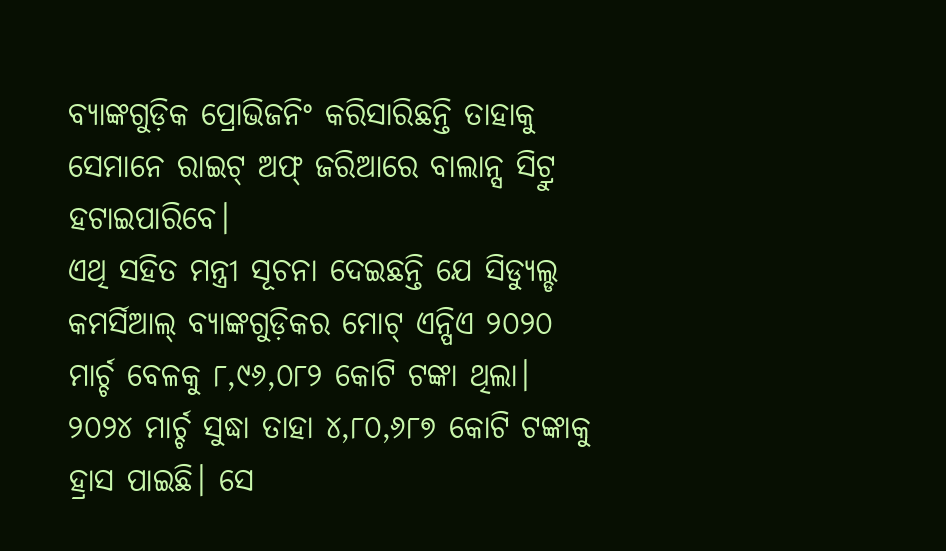ବ୍ୟାଙ୍କଗୁଡ଼ିକ ପ୍ରୋଭିଜନିଂ କରିସାରିଛନ୍ତି ତାହାକୁ ସେମାନେ ରାଇଟ୍ ଅଫ୍ ଜରିଆରେ ବାଲାନ୍ସ ସିଟ୍ରୁ ହଟାଇପାରିବେ।
ଏଥି ସହିତ ମନ୍ତ୍ରୀ ସୂଚନା ଦେଇଛନ୍ତି ଯେ ସିଡ୍ୟୁଲ୍ଡ କମର୍ସିଆଲ୍ ବ୍ୟାଙ୍କଗୁଡ଼ିକର ମୋଟ୍ ଏନ୍ପିଏ ୨୦୨୦ ମାର୍ଚ୍ଚ ବେଳକୁ ୮,୯୬,୦୮୨ କୋଟି ଟଙ୍କା ଥିଲା। ୨୦୨୪ ମାର୍ଚ୍ଚ ସୁଦ୍ଧା ତାହା ୪,୮୦,୬୮୭ କୋଟି ଟଙ୍କାକୁ ହ୍ରାସ ପାଇଛି। ସେ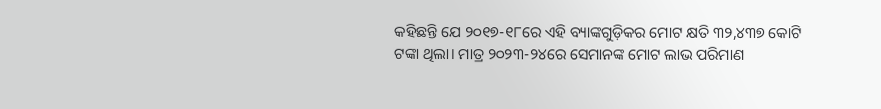କହିଛନ୍ତି ଯେ ୨୦୧୭-୧୮ରେ ଏହି ବ୍ୟାଙ୍କଗୁଡ଼ିକର ମୋଟ କ୍ଷତି ୩୨,୪୩୭ କୋଟି ଟଙ୍କା ଥିଲା। ମାତ୍ର ୨୦୨୩-୨୪ରେ ସେମାନଙ୍କ ମୋଟ ଲାଭ ପରିମାଣ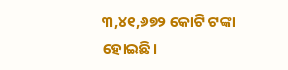୩,୪୧,୬୭୨ କୋଟି ଟଙ୍କା ହୋଇଛି।